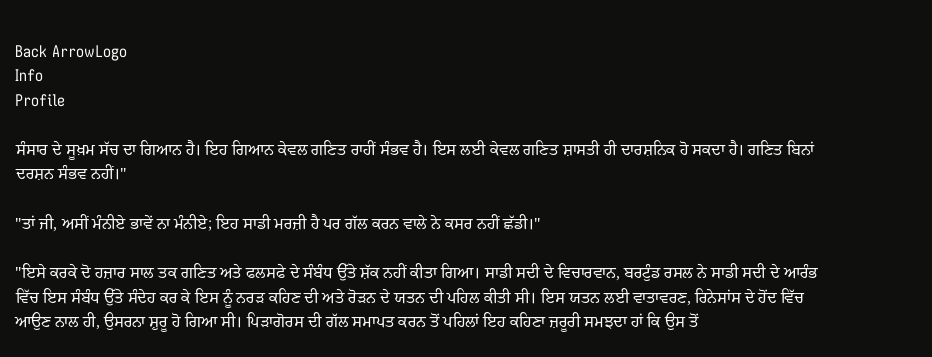Back ArrowLogo
Info
Profile

ਸੰਸਾਰ ਦੇ ਸੂਖ਼ਮ ਸੱਚ ਦਾ ਗਿਆਨ ਹੈ। ਇਹ ਗਿਆਨ ਕੇਵਲ ਗਣਿਤ ਰਾਹੀਂ ਸੰਭਵ ਹੈ। ਇਸ ਲਈ ਕੇਵਲ ਗਣਿਤ ਸ਼ਾਸਤੀ ਹੀ ਦਾਰਸ਼ਨਿਕ ਹੋ ਸਕਦਾ ਹੈ। ਗਣਿਤ ਬਿਨਾਂ ਦਰਸ਼ਨ ਸੰਭਵ ਨਹੀਂ।"

"ਤਾਂ ਜੀ, ਅਸੀਂ ਮੰਨੀਏ ਭਾਵੇਂ ਨਾ ਮੰਨੀਏ; ਇਹ ਸਾਡੀ ਮਰਜ਼ੀ ਹੈ ਪਰ ਗੱਲ ਕਰਨ ਵਾਲੇ ਨੇ ਕਸਰ ਨਹੀਂ ਛੱਡੀ।"

"ਇਸੇ ਕਰਕੇ ਦੋ ਹਜ਼ਾਰ ਸਾਲ ਤਕ ਗਣਿਤ ਅਤੇ ਫਲਸਫੇ ਦੇ ਸੰਬੰਧ ਉੱਤੇ ਸ਼ੱਕ ਨਹੀਂ ਕੀਤਾ ਗਿਆ। ਸਾਡੀ ਸਦੀ ਦੇ ਵਿਚਾਰਵਾਨ, ਬਰਟੁੰਡ ਰਸਲ ਨੇ ਸਾਡੀ ਸਦੀ ਦੇ ਆਰੰਭ ਵਿੱਚ ਇਸ ਸੰਬੰਧ ਉੱਤੇ ਸੰਦੇਹ ਕਰ ਕੇ ਇਸ ਨੂੰ ਨਰੜ ਕਹਿਣ ਦੀ ਅਤੇ ਰੋੜਨ ਦੇ ਯਤਨ ਦੀ ਪਹਿਲ ਕੀਤੀ ਸੀ। ਇਸ ਯਤਨ ਲਈ ਵਾਤਾਵਰਣ, ਰਿਨੇਸਾਂਸ ਦੇ ਹੋਂਦ ਵਿੱਚ ਆਉਣ ਨਾਲ ਹੀ, ਉਸਰਨਾ ਸ਼ੁਰੂ ਹੋ ਗਿਆ ਸੀ। ਪਿੜਾਗੋਰਸ ਦੀ ਗੱਲ ਸਮਾਪਤ ਕਰਨ ਤੋਂ ਪਹਿਲਾਂ ਇਹ ਕਹਿਣਾ ਜ਼ਰੂਰੀ ਸਮਝਦਾ ਹਾਂ ਕਿ ਉਸ ਤੋਂ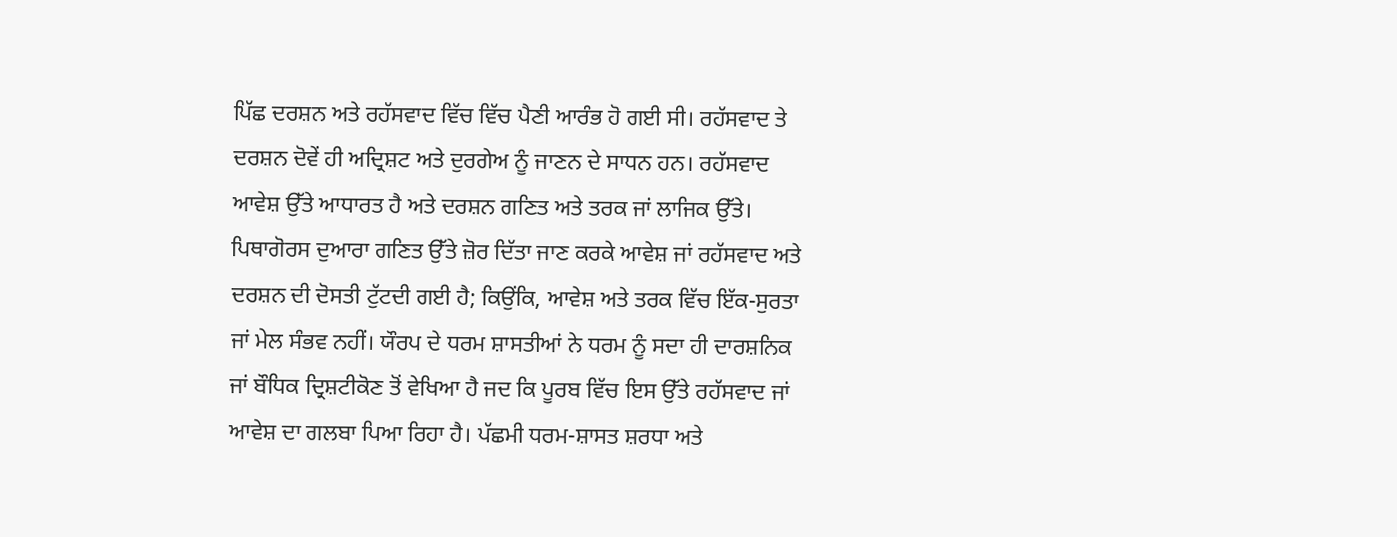ਪਿੱਛ ਦਰਸ਼ਨ ਅਤੇ ਰਹੱਸਵਾਦ ਵਿੱਚ ਵਿੱਚ ਪੈਣੀ ਆਰੰਭ ਹੋ ਗਈ ਸੀ। ਰਹੱਸਵਾਦ ਤੇ ਦਰਸ਼ਨ ਦੋਵੇਂ ਹੀ ਅਦ੍ਰਿਸ਼ਟ ਅਤੇ ਦੁਰਗੇਅ ਨੂੰ ਜਾਣਨ ਦੇ ਸਾਧਨ ਹਨ। ਰਹੱਸਵਾਦ ਆਵੇਸ਼ ਉੱਤੇ ਆਧਾਰਤ ਹੈ ਅਤੇ ਦਰਸ਼ਨ ਗਣਿਤ ਅਤੇ ਤਰਕ ਜਾਂ ਲਾਜਿਕ ਉੱਤੇ। ਪਿਥਾਗੋਰਸ ਦੁਆਰਾ ਗਣਿਤ ਉੱਤੇ ਜ਼ੋਰ ਦਿੱਤਾ ਜਾਣ ਕਰਕੇ ਆਵੇਸ਼ ਜਾਂ ਰਹੱਸਵਾਦ ਅਤੇ ਦਰਸ਼ਨ ਦੀ ਦੋਸਤੀ ਟੁੱਟਦੀ ਗਈ ਹੈ; ਕਿਉਂਕਿ, ਆਵੇਸ਼ ਅਤੇ ਤਰਕ ਵਿੱਚ ਇੱਕ-ਸੁਰਤਾ ਜਾਂ ਮੇਲ ਸੰਭਵ ਨਹੀਂ। ਯੌਰਪ ਦੇ ਧਰਮ ਸ਼ਾਸਤੀਆਂ ਨੇ ਧਰਮ ਨੂੰ ਸਦਾ ਹੀ ਦਾਰਸ਼ਨਿਕ ਜਾਂ ਬੌਧਿਕ ਦ੍ਰਿਸ਼ਟੀਕੋਣ ਤੋਂ ਵੇਖਿਆ ਹੈ ਜਦ ਕਿ ਪੂਰਬ ਵਿੱਚ ਇਸ ਉੱਤੇ ਰਹੱਸਵਾਦ ਜਾਂ ਆਵੇਸ਼ ਦਾ ਗਲਬਾ ਪਿਆ ਰਿਹਾ ਹੈ। ਪੱਛਮੀ ਧਰਮ-ਸ਼ਾਸਤ ਸ਼ਰਧਾ ਅਤੇ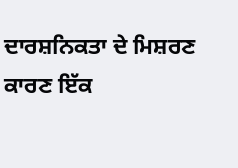ਦਾਰਸ਼ਨਿਕਤਾ ਦੇ ਮਿਸ਼ਰਣ ਕਾਰਣ ਇੱਕ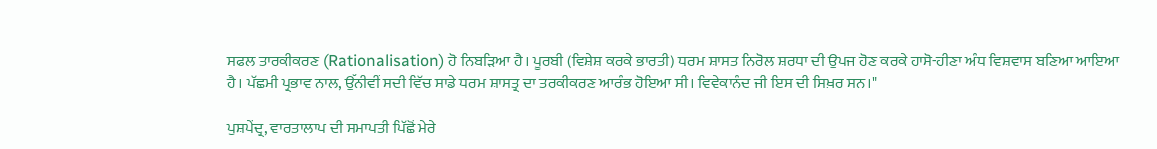ਸਫਲ ਤਾਰਕੀਕਰਣ (Rationalisation) ਹੋ ਨਿਬੜਿਆ ਹੈ। ਪੂਰਬੀ (ਵਿਸ਼ੇਸ਼ ਕਰਕੇ ਭਾਰਤੀ) ਧਰਮ ਸ਼ਾਸਤ ਨਿਰੋਲ ਸ਼ਰਧਾ ਦੀ ਉਪਜ ਹੋਣ ਕਰਕੇ ਹਾਸੋ-ਹੀਣਾ ਅੰਧ ਵਿਸ਼ਵਾਸ ਬਣਿਆ ਆਇਆ ਹੈ। ਪੱਛਮੀ ਪ੍ਰਭਾਵ ਨਾਲ, ਉੱਨੀਵੀਂ ਸਦੀ ਵਿੱਚ ਸਾਡੇ ਧਰਮ ਸ਼ਾਸਤ੍ਰ ਦਾ ਤਰਕੀਕਰਣ ਆਰੰਭ ਹੋਇਆ ਸੀ। ਵਿਵੇਕਾਨੰਦ ਜੀ ਇਸ ਦੀ ਸਿਖ਼ਰ ਸਨ।"

ਪੁਸ਼ਪੇਂਦ੍ਰ, ਵਾਰਤਾਲਾਪ ਦੀ ਸਮਾਪਤੀ ਪਿੱਛੋਂ ਮੇਰੇ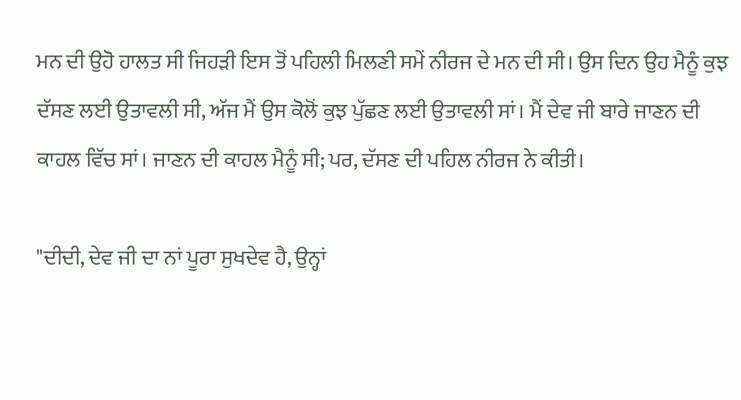ਮਨ ਦੀ ਉਹੋ ਹਾਲਤ ਸੀ ਜਿਹੜੀ ਇਸ ਤੋਂ ਪਹਿਲੀ ਮਿਲਣੀ ਸਮੇਂ ਨੀਰਜ ਦੇ ਮਨ ਦੀ ਸੀ। ਉਸ ਦਿਨ ਉਹ ਮੈਨੂੰ ਕੁਝ ਦੱਸਣ ਲਈ ਉਤਾਵਲੀ ਸੀ, ਅੱਜ ਮੈਂ ਉਸ ਕੋਲੋਂ ਕੁਝ ਪੁੱਛਣ ਲਈ ਉਤਾਵਲੀ ਸਾਂ। ਮੈਂ ਦੇਵ ਜੀ ਬਾਰੇ ਜਾਣਨ ਦੀ ਕਾਹਲ ਵਿੱਚ ਸਾਂ। ਜਾਣਨ ਦੀ ਕਾਹਲ ਮੈਨੂੰ ਸੀ; ਪਰ, ਦੱਸਣ ਦੀ ਪਹਿਲ ਨੀਰਜ ਨੇ ਕੀਤੀ।

"ਦੀਦੀ, ਦੇਵ ਜੀ ਦਾ ਨਾਂ ਪੂਰਾ ਸੁਖਦੇਵ ਹੈ, ਉਨ੍ਹਾਂ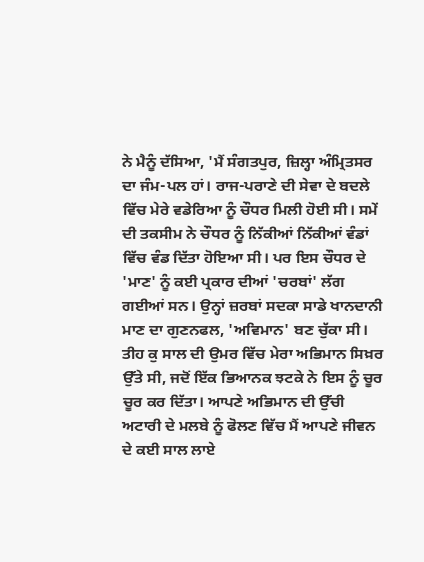ਨੇ ਮੈਨੂੰ ਦੱਸਿਆ, 'ਮੈਂ ਸੰਗਤਪੁਰ, ਜ਼ਿਲ੍ਹਾ ਅੰਮ੍ਰਿਤਸਰ ਦਾ ਜੰਮ-ਪਲ ਹਾਂ। ਰਾਜ-ਪਰਾਣੇ ਦੀ ਸੇਵਾ ਦੇ ਬਦਲੇ ਵਿੱਚ ਮੇਰੇ ਵਡੇਰਿਆ ਨੂੰ ਚੌਧਰ ਮਿਲੀ ਹੋਈ ਸੀ। ਸਮੇਂ ਦੀ ਤਕਸੀਮ ਨੇ ਚੌਧਰ ਨੂੰ ਨਿੱਕੀਆਂ ਨਿੱਕੀਆਂ ਵੰਡਾਂ ਵਿੱਚ ਵੰਡ ਦਿੱਤਾ ਹੋਇਆ ਸੀ। ਪਰ ਇਸ ਚੌਧਰ ਦੇ 'ਮਾਣ' ਨੂੰ ਕਈ ਪ੍ਰਕਾਰ ਦੀਆਂ 'ਚਰਬਾਂ' ਲੱਗ ਗਈਆਂ ਸਨ। ਉਨ੍ਹਾਂ ਜ਼ਰਬਾਂ ਸਦਕਾ ਸਾਡੇ ਖਾਨਦਾਨੀ ਮਾਣ ਦਾ ਗੁਣਨਫਲ, 'ਅਵਿਮਾਨ' ਬਣ ਚੁੱਕਾ ਸੀ। ਤੀਹ ਕੁ ਸਾਲ ਦੀ ਉਮਰ ਵਿੱਚ ਮੇਰਾ ਅਭਿਮਾਨ ਸਿਖ਼ਰ ਉੱਤੇ ਸੀ, ਜਦੋਂ ਇੱਕ ਭਿਆਨਕ ਝਟਕੇ ਨੇ ਇਸ ਨੂੰ ਚੂਰ ਚੂਰ ਕਰ ਦਿੱਤਾ। ਆਪਣੇ ਅਭਿਮਾਨ ਦੀ ਉੱਚੀ ਅਟਾਰੀ ਦੇ ਮਲਬੇ ਨੂੰ ਫੋਲਣ ਵਿੱਚ ਮੈਂ ਆਪਣੇ ਜੀਵਨ ਦੇ ਕਈ ਸਾਲ ਲਾਏ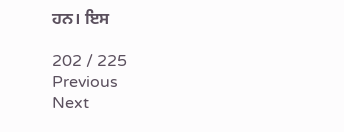ਹਨ। ਇਸ

202 / 225
Previous
Next